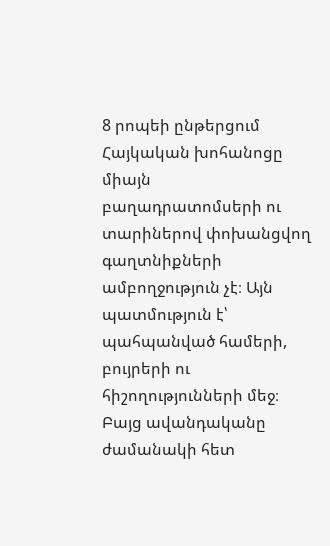8 րոպեի ընթերցում
Հայկական խոհանոցը միայն բաղադրատոմսերի ու տարիներով փոխանցվող գաղտնիքների ամբողջություն չէ։ Այն պատմություն է՝ պահպանված համերի, բույրերի ու հիշողությունների մեջ։ Բայց ավանդականը ժամանակի հետ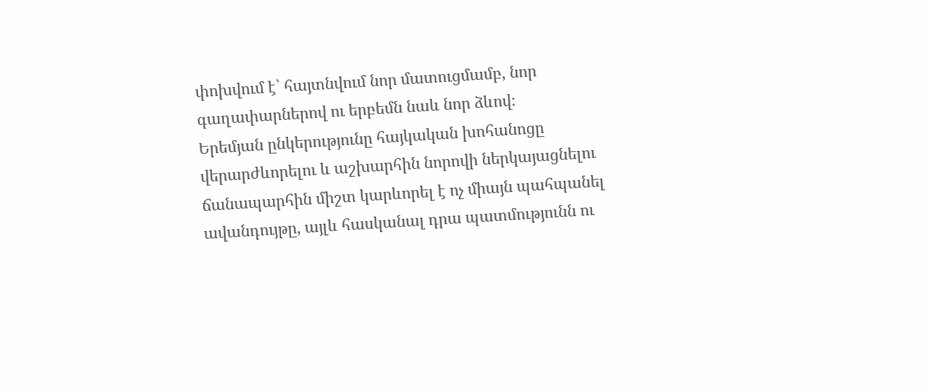փոխվում է՝ հայտնվում նոր մատուցմամբ, նոր գաղափարներով ու երբեմն նաև նոր ձևով։
Երեմյան ընկերությունը հայկական խոհանոցը վերարժևորելու և աշխարհին նորովի ներկայացնելու ճանապարհին միշտ կարևորել է ոչ միայն պահպանել ավանդույթը, այլև հասկանալ դրա պատմությունն ու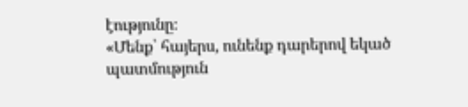էությունը։
«Մենք՝ հայերս, ունենք դարերով եկած պատմություն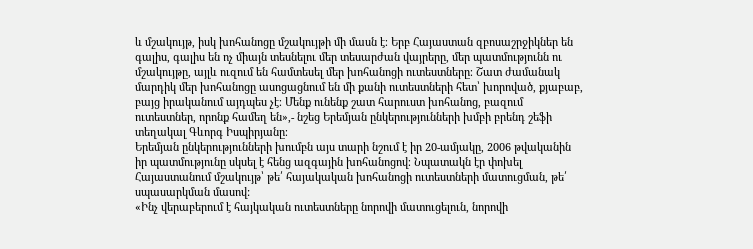և մշակույթ, իսկ խոհանոցը մշակույթի մի մասն է։ Երբ Հայաստան զբոսաշրջիկներ են գալիս, գալիս են ոչ միայն տեսնելու մեր տեսարժան վայրերը, մեր պատմությունն ու մշակույթը, այլև ուզում են համտեսել մեր խոհանոցի ուտեստները։ Շատ ժամանակ մարդիկ մեր խոհանոցը ասոցացնում են մի քանի ուտեստների հետ՝ խորոված, քյաբաբ, բայց իրականում այդպես չէ։ Մենք ունենք շատ հարուստ խոհանոց, բազում ուտեստներ, որոնք համեղ են»,- նշեց Երեմյան ընկերությունների խմբի բրենդ շեֆի տեղակալ Գևորգ Իսպիրյանը։
Երեմյան ընկերությունների խումբն այս տարի նշում է իր 20-ամյակը, 2006 թվականին իր պատմությունը սկսել է հենց ազգային խոհանոցով։ Նպատակն էր փոխել Հայաստանում մշակույթ՝ թե՛ հայակական խոհանոցի ուտեստների մատուցման, թե՛ սպասարկման մասով:
«Ինչ վերաբերում է հայկական ուտեստները նորովի մատուցելուն, նորովի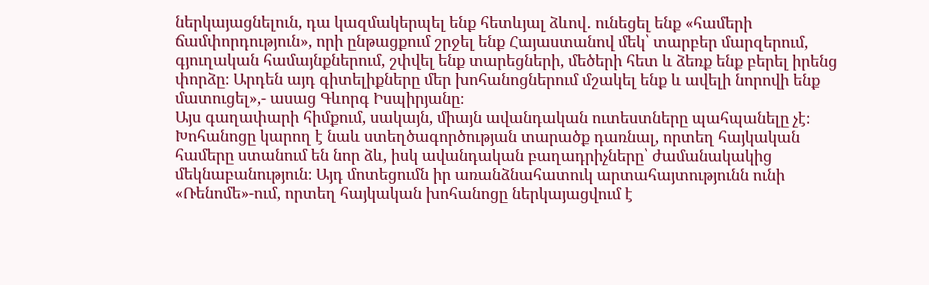ներկայացնելուն, դա կազմակերպել ենք հետևյալ ձևով․ ունեցել ենք «համերի ճամփորդություն», որի ընթացքում շրջել ենք Հայաստանով մեկ՝ տարբեր մարզերում, գյուղական համայնքներում, շփվել ենք տարեցների, մեծերի հետ և ձեռք ենք բերել իրենց փորձը։ Արդեն այդ գիտելիքները մեր խոհանոցներում մշակել ենք և ավելի նորովի ենք մատուցել»,- ասաց Գևորգ Իսպիրյանը։
Այս գաղափարի հիմքում, սակայն, միայն ավանդական ուտեստները պահպանելը չէ։ Խոհանոցը կարող է նաև ստեղծագործության տարածք դառնալ, որտեղ հայկական համերը ստանում են նոր ձև, իսկ ավանդական բաղադրիչները՝ ժամանակակից մեկնաբանություն։ Այդ մոտեցումն իր առանձնահատուկ արտահայտությունն ունի «Ռենոմե»-ում, որտեղ հայկական խոհանոցը ներկայացվում է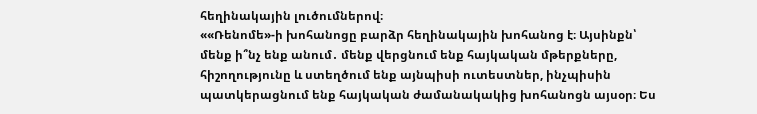հեղինակային լուծումներով։
««Ռենոմե»-ի խոհանոցը բարձր հեղինակային խոհանոց է։ Այսինքն՝ մենք ի՞նչ ենք անում․ մենք վերցնում ենք հայկական մթերքները, հիշողությունը և ստեղծում ենք այնպիսի ուտեստներ, ինչպիսին պատկերացնում ենք հայկական ժամանակակից խոհանոցն այսօր։ Ես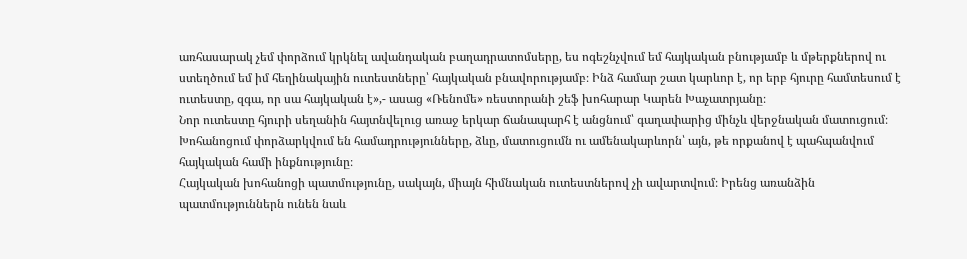առհասարակ չեմ փորձում կրկնել ավանդական բաղադրատոմսերը, ես ոգեշնչվում եմ հայկական բնությամբ և մթերքներով ու ստեղծում եմ իմ հեղինակային ուտեստները՝ հայկական բնավորությամբ։ Ինձ համար շատ կարևոր է, որ երբ հյուրը համտեսում է ուտեստը, զգա, որ սա հայկական է»,- ասաց «Ռենոմե» ռեստորանի շեֆ խոհարար Կարեն Խաչատրյանը։
Նոր ուտեստը հյուրի սեղանին հայտնվելուց առաջ երկար ճանապարհ է անցնում՝ գաղափարից մինչև վերջնական մատուցում։ Խոհանոցում փորձարկվում են համադրությունները, ձևը, մատուցումն ու ամենակարևորն՝ այն, թե որքանով է պահպանվում հայկական համի ինքնությունը։
Հայկական խոհանոցի պատմությունը, սակայն, միայն հիմնական ուտեստներով չի ավարտվում։ Իրենց առանձին պատմություններն ունեն նաև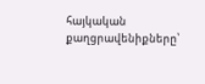հայկական քաղցրավենիքները՝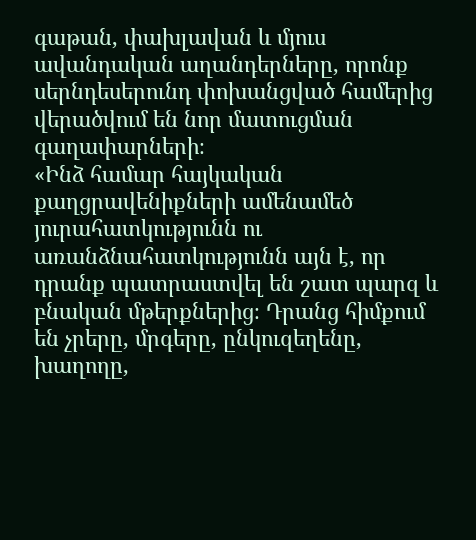գաթան, փախլավան և մյուս ավանդական աղանդերները, որոնք սերնդեսերունդ փոխանցված համերից վերածվում են նոր մատուցման գաղափարների։
«Ինձ համար հայկական քաղցրավենիքների ամենամեծ յուրահատկությունն ու առանձնահատկությունն այն է, որ դրանք պատրաստվել են շատ պարզ և բնական մթերքներից։ Դրանց հիմքում են չրերը, մրգերը, ընկուզեղենը, խաղողը,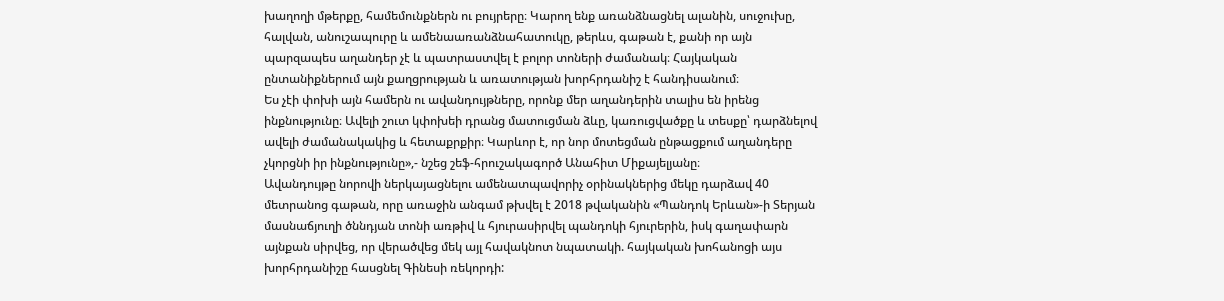խաղողի մթերքը, համեմունքներն ու բույրերը։ Կարող ենք առանձնացնել ալանին, սուջուխը, հալվան, անուշապուրը և ամենաառանձնահատուկը, թերևս, գաթան է, քանի որ այն պարզապես աղանդեր չէ և պատրաստվել է բոլոր տոների ժամանակ։ Հայկական ընտանիքներում այն քաղցրության և առատության խորհրդանիշ է հանդիսանում։
Ես չէի փոխի այն համերն ու ավանդույթները, որոնք մեր աղանդերին տալիս են իրենց ինքնությունը։ Ավելի շուտ կփոխեի դրանց մատուցման ձևը, կառուցվածքը և տեսքը՝ դարձնելով ավելի ժամանակակից և հետաքրքիր։ Կարևոր է, որ նոր մոտեցման ընթացքում աղանդերը չկորցնի իր ինքնությունը»,- նշեց շեֆ-հրուշակագործ Անահիտ Միքայելյանը։
Ավանդույթը նորովի ներկայացնելու ամենատպավորիչ օրինակներից մեկը դարձավ 40 մետրանոց գաթան, որը առաջին անգամ թխվել է 2018 թվականին «Պանդոկ Երևան»-ի Տերյան մասնաճյուղի ծննդյան տոնի առթիվ և հյուրասիրվել պանդոկի հյուրերին, իսկ գաղափարն այնքան սիրվեց, որ վերածվեց մեկ այլ հավակնոտ նպատակի. հայկական խոհանոցի այս խորհրդանիշը հասցնել Գինեսի ռեկորդի: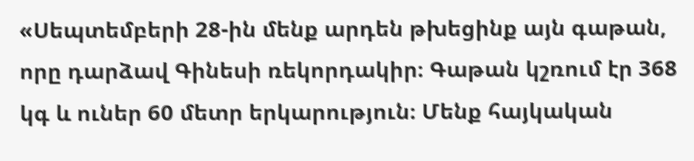«Սեպտեմբերի 28-ին մենք արդեն թխեցինք այն գաթան, որը դարձավ Գինեսի ռեկորդակիր։ Գաթան կշռում էր 368 կգ և ուներ 60 մետր երկարություն։ Մենք հայկական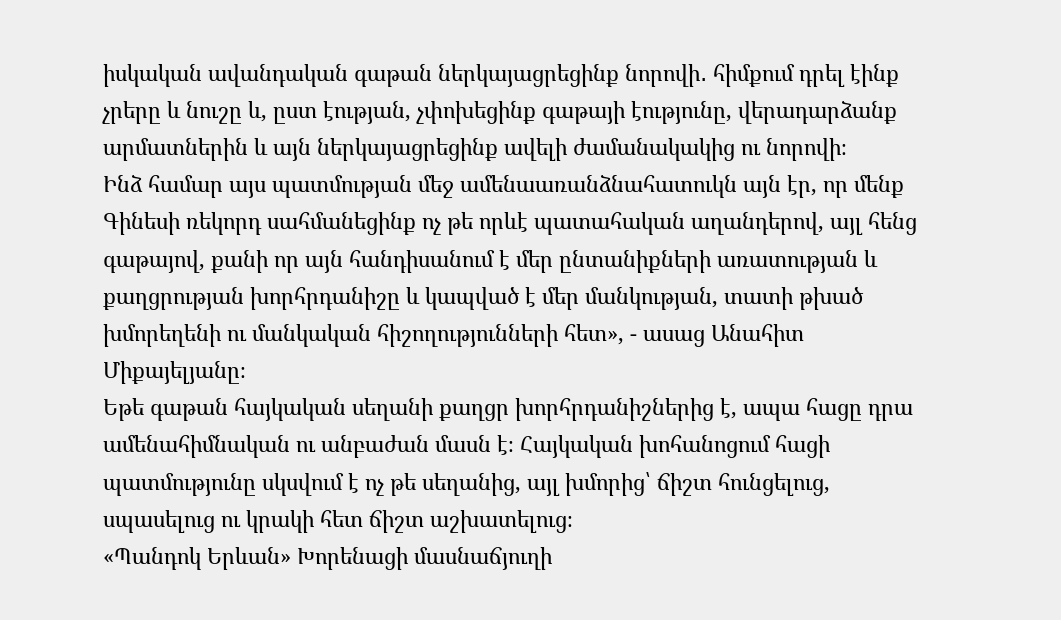իսկական ավանդական գաթան ներկայացրեցինք նորովի․ հիմքում դրել էինք չրերը և նուշը և, ըստ էության, չփոխեցինք գաթայի էությունը, վերադարձանք արմատներին և այն ներկայացրեցինք ավելի ժամանակակից ու նորովի։
Ինձ համար այս պատմության մեջ ամենաառանձնահատուկն այն էր, որ մենք Գինեսի ռեկորդ սահմանեցինք ոչ թե որևէ պատահական աղանդերով, այլ հենց գաթայով, քանի որ այն հանդիսանում է մեր ընտանիքների առատության և քաղցրության խորհրդանիշը և կապված է մեր մանկության, տատի թխած խմորեղենի ու մանկական հիշողությունների հետ», - ասաց Անահիտ Միքայելյանը։
Եթե գաթան հայկական սեղանի քաղցր խորհրդանիշներից է, ապա հացը դրա ամենահիմնական ու անբաժան մասն է։ Հայկական խոհանոցում հացի պատմությունը սկսվում է ոչ թե սեղանից, այլ խմորից՝ ճիշտ հունցելուց, սպասելուց ու կրակի հետ ճիշտ աշխատելուց։
«Պանդոկ Երևան» Խորենացի մասնաճյուղի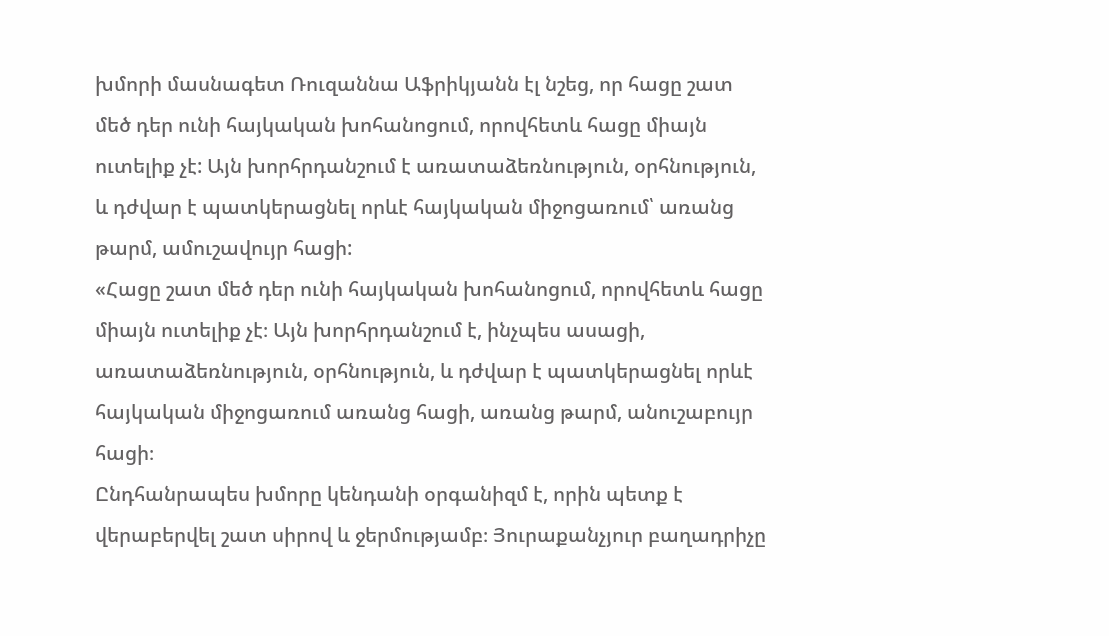խմորի մասնագետ Ռուզաննա Աֆրիկյանն էլ նշեց, որ հացը շատ մեծ դեր ունի հայկական խոհանոցում, որովհետև հացը միայն ուտելիք չէ: Այն խորհրդանշում է առատաձեռնություն, օրհնություն, և դժվար է պատկերացնել որևէ հայկական միջոցառում՝ առանց թարմ, ամուշավույր հացի:
«Հացը շատ մեծ դեր ունի հայկական խոհանոցում, որովհետև հացը միայն ուտելիք չէ։ Այն խորհրդանշում է, ինչպես ասացի, առատաձեռնություն, օրհնություն, և դժվար է պատկերացնել որևէ հայկական միջոցառում առանց հացի, առանց թարմ, անուշաբույր հացի։
Ընդհանրապես խմորը կենդանի օրգանիզմ է, որին պետք է վերաբերվել շատ սիրով և ջերմությամբ։ Յուրաքանչյուր բաղադրիչը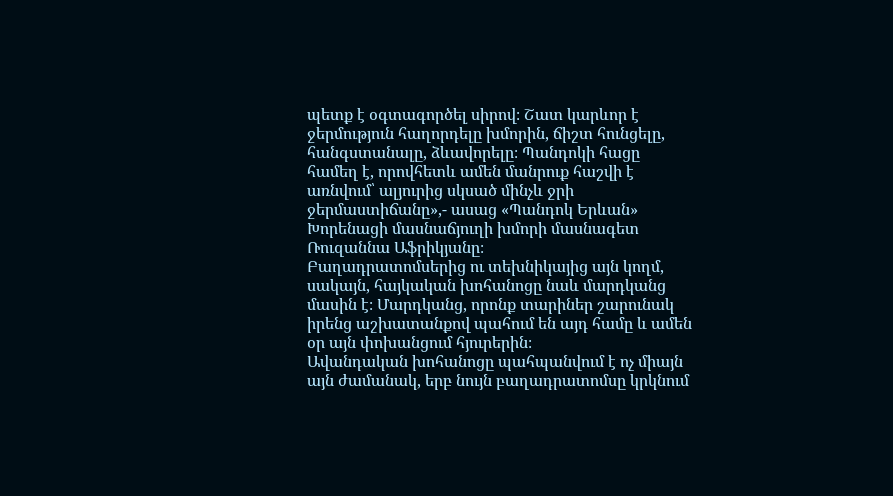պետք է օգտագործել սիրով։ Շատ կարևոր է ջերմություն հաղորդելը խմորին, ճիշտ հունցելը, հանգստանալը, ձևավորելը։ Պանդոկի հացը համեղ է, որովհետև ամեն մանրուք հաշվի է առնվում՝ ալյուրից սկսած մինչև ջրի ջերմաստիճանը»,- ասաց «Պանդոկ Երևան» Խորենացի մասնաճյուղի խմորի մասնագետ Ռուզաննա Աֆրիկյանը։
Բաղադրատոմսերից ու տեխնիկայից այն կողմ, սակայն, հայկական խոհանոցը նաև մարդկանց մասին է։ Մարդկանց, որոնք տարիներ շարունակ իրենց աշխատանքով պահում են այդ համը և ամեն օր այն փոխանցում հյուրերին։
Ավանդական խոհանոցը պահպանվում է ոչ միայն այն ժամանակ, երբ նույն բաղադրատոմսը կրկնում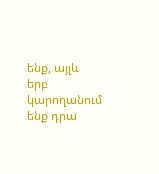ենք, այլև երբ կարողանում ենք դրա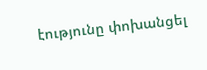էությունը փոխանցել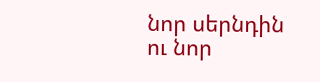նոր սերնդին ու նոր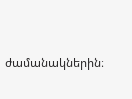ժամանակներին։